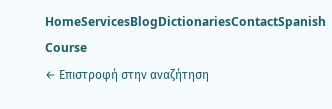HomeServicesBlogDictionariesContactSpanish Course
← Επιστροφή στην αναζήτηση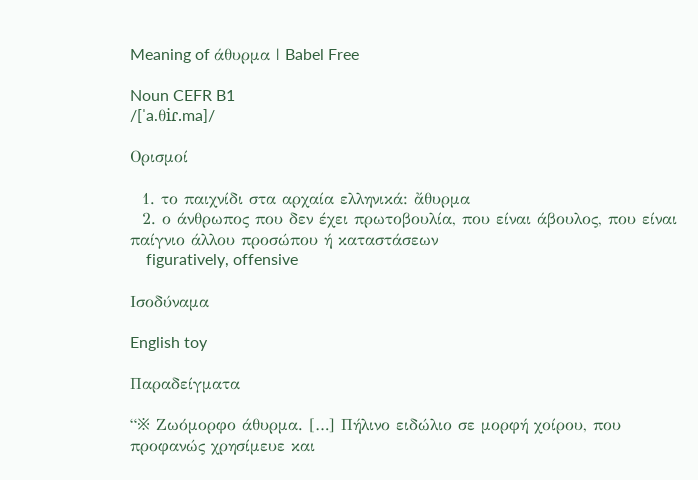Meaning of άθυρμα | Babel Free

Noun CEFR B1
/[ˈa.θiɾ.ma]/

Ορισμοί

  1. το παιχνίδι στα αρχαία ελληνικά: ἄθυρμα
  2. ο άνθρωπος που δεν έχει πρωτοβουλία, που είναι άβουλος, που είναι παίγνιο άλλου προσώπου ή καταστάσεων
    figuratively, offensive

Ισοδύναμα

English toy

Παραδείγματα

“※ Ζωόμορφο άθυρμα. […] Πήλινο ειδώλιο σε μορφή χοίρου, που προφανώς χρησίμευε και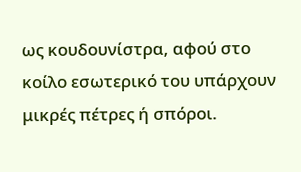ως κουδουνίστρα, αφού στο κοίλο εσωτερικό του υπάρχουν μικρές πέτρες ή σπόροι.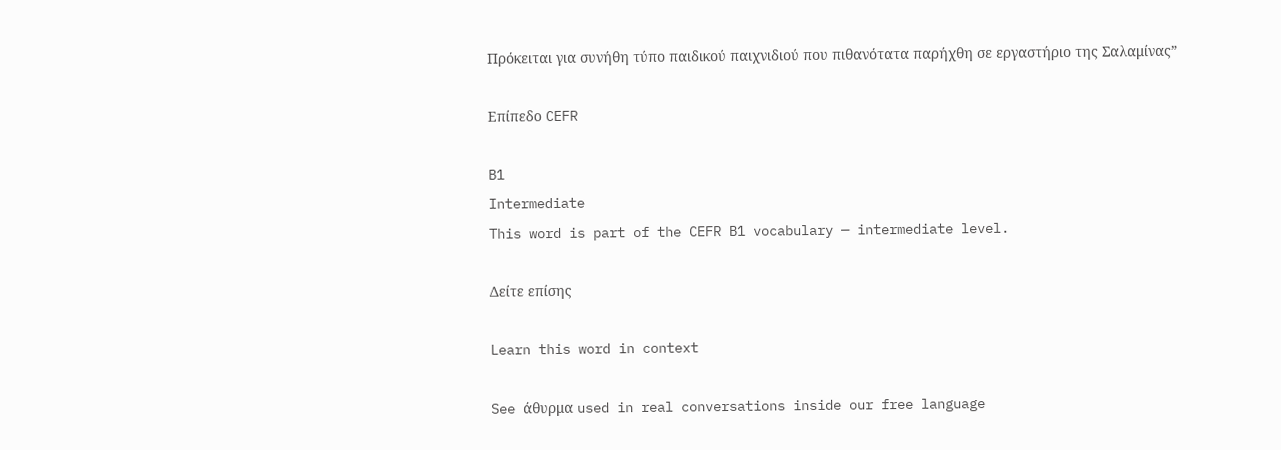Πρόκειται για συνήθη τύπο παιδικού παιχνιδιού που πιθανότατα παρήχθη σε εργαστήριο της Σαλαμίνας”

Επίπεδο CEFR

B1
Intermediate
This word is part of the CEFR B1 vocabulary — intermediate level.

Δείτε επίσης

Learn this word in context

See άθυρμα used in real conversations inside our free language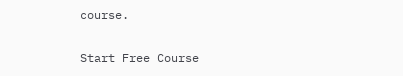course.

Start Free Course